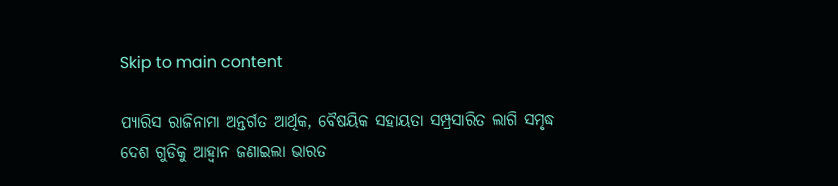Skip to main content

ପ୍ୟାରିସ ରାଜିନାମା ଅନ୍ତର୍ଗତ ଆର୍ଥିକ, ବୈଷୟିକ ସହାୟତା ସମ୍ପ୍ରସାରିତ ଲାଗି ସମୃଦ୍ଧ ଦେଶ ଗୁଡିକୁ ଆହ୍ଵାନ ଜଣାଇଲା ଭାରତ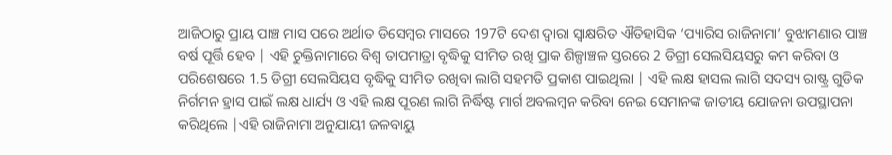ଆଜିଠାରୁ ପ୍ରାୟ ପାଞ୍ଚ ମାସ ପରେ ଅର୍ଥାତ ଡିସେମ୍ବର ମାସରେ 197ଟି ଦେଶ ଦ୍ଵାରା ସ୍ବାକ୍ଷରିତ ଐତିହାସିକ ‘ପ୍ୟାରିସ ରାଜିନାମା’ ବୁଝାମଣାର ପାଞ୍ଚ ବର୍ଷ ପୂର୍ତ୍ତି ହେବ | ଏହି ଚୁକ୍ତିନାମାରେ ବିଶ୍ଵ ତାପମାତ୍ରା ବୃଦ୍ଧିକୁ ସୀମିତ ରଖି ପ୍ରାକ ଶିଳ୍ପାଞ୍ଚଳ ସ୍ତରରେ 2 ଡିଗ୍ରୀ ସେଲସିୟସରୁ କମ କରିବା ଓ ପରିଶେଷରେ 1.5 ଡିଗ୍ରୀ ସେଲସିୟସ ବୃଦ୍ଧିକୁ ସୀମିତ ରଖିବା ଲାଗି ସହମତି ପ୍ରକାଶ ପାଇଥିଲା | ଏହି ଲକ୍ଷ ହାସଲ ଲାଗି ସଦସ୍ୟ ରାଷ୍ଟ୍ର ଗୁଡିକ ନିର୍ଗମନ ହ୍ରାସ ପାଇଁ ଲକ୍ଷ ଧାର୍ଯ୍ୟ ଓ ଏହି ଲକ୍ଷ ପୂରଣ ଲାଗି ନିର୍ଦ୍ଧିଷ୍ଟ ମାର୍ଗ ଅବଲମ୍ବନ କରିବା ନେଇ ସେମାନଙ୍କ ଜାତୀୟ ଯୋଜନା ଉପସ୍ଥାପନା କରିଥିଲେ |ଏହି ରାଜିନାମା ଅନୁଯାୟୀ ଜଳବାୟୁ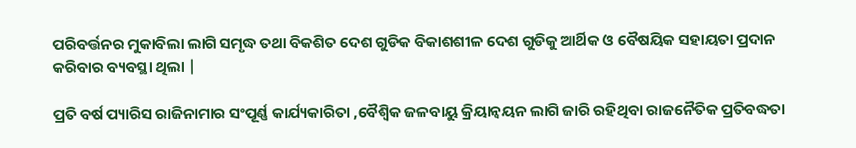ପରିବର୍ତ୍ତନର ମୁକାବିଲା ଲାଗି ସମୃଦ୍ଧ ତଥା ବିକଶିତ ଦେଶ ଗୁଡିକ ବିକାଶଶୀଳ ଦେଶ ଗୁଡିକୁ ଆର୍ଥିକ ଓ ବୈଷୟିକ ସହାୟତା ପ୍ରଦାନ କରିବାର ବ୍ୟବସ୍ଥା ଥିଲା |

ପ୍ରତି ବର୍ଷ ପ୍ୟାରିସ ରାଜିନାମାର ସଂପୂର୍ଣ୍ଣ କାର୍ଯ୍ୟକାରିତା ,ବୈଶ୍ୱିକ ଜଳବାୟୁ କ୍ରିୟାନ୍ବୟନ ଲାଗି ଜାରି ରହିଥିବା ରାଜନୈତିକ ପ୍ରତିବଦ୍ଧତା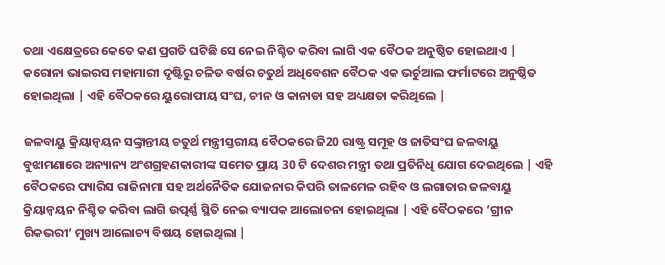ତଥା ଏକ୍ଷେତ୍ରରେ କେତେ କଣ ପ୍ରଗତି ଘଟିଛି ସେ ନେଇ ନିଶ୍ଚିତ କରିବା ଲାଗି ଏକ ବୈଠକ ଅନୁଷ୍ଠିତ ହୋଇଥାଏ | କରୋନା ଭାଇରସ ମହାମାରୀ ଦୃଷ୍ଟିରୁ ଚଳିତ ବର୍ଷର ଚତୁର୍ଥ ଅଧିବେଶନ ବୈଠକ ଏକ ଭର୍ଚୁଆଲ ଫର୍ମାଟରେ ଅନୁଷ୍ଠିତ ହୋଇଥିଲା | ଏହି ବୈଠକରେ ୟୁରୋପୀୟ ସଂଘ, ଚୀନ ଓ କାନାଡା ସହ ଅଧ୍ୟକ୍ଷତା କରିଥିଲେ |

ଜଳବାୟୁ କ୍ରିୟାନ୍ବୟନ ସଙ୍କ୍ରାନ୍ତୀୟ ଚତୁର୍ଥ ମନ୍ତ୍ରୀସ୍ତରୀୟ ବୈଠକରେ ଜି20 ରାଷ୍ଟ୍ର ସମୂହ ଓ ଜାତିସଂଘ ଜଳବାୟୁ ବୁଝାମଣାରେ ଅନ୍ୟାନ୍ୟ ଅଂଶଗ୍ରହଣକାରୀଙ୍କ ସମେତ ପ୍ରାୟ 30 ଟି ଦେଶର ମନ୍ତ୍ରୀ ତଥା ପ୍ରତିନିଧି ଯୋଗ ଦେଇଥିଲେ | ଏହି ବୈଠକରେ ପ୍ୟାରିସ ରାଜିନାମା ସହ ଅର୍ଥନୈତିକ ଯୋଜନାର କିପରି ତାଳମେଳ ରହିବ ଓ ଲଗାତାର ଜଳବାୟୁ କ୍ରିୟାନ୍ବୟନ ନିଶ୍ଚିତ କରିବା ଲାଗି ଉତ୍ପର୍ଣ୍ଣ ସ୍ଥିତି ନେଇ ବ୍ୟାପକ ଆଲୋଚନା ହୋଇଥିଲା | ଏହି ବୈଠକରେ ‘ଗ୍ରୀନ ରିକଭରୀ’ ମୁଖ୍ୟ ଆଲୋଚ୍ୟ ବିଷୟ ହୋଇଥିଲା |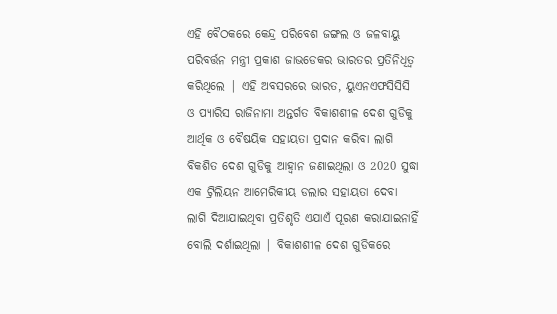ଏହି ବୈଠକରେ କେନ୍ଦ୍ର ପରିବେଶ ଜଙ୍ଗଲ ଓ ଜଳବାୟୁ ପରିବର୍ତ୍ତନ ମନ୍ତ୍ରୀ ପ୍ରକାଶ ଜାଭଡେକର ଭାରତର ପ୍ରତିନିଧିତ୍ଵ କରିଥିଲେ | ଏହି ଅବସରରେ ଭାରତ, ୟୁଏନଏଫସିସିସି ଓ ପ୍ୟାରିସ ରାଜିନାମା ଅନ୍ତର୍ଗତ ବିକାଶଶୀଳ ଦେଶ ଗୁଡିକୁ ଆର୍ଥିକ ଓ ବୈଷୟିକ ସହାୟତା ପ୍ରଦାନ କରିବା ଲାଗି ବିକଶିତ ଦେଶ ଗୁଡିକୁ ଆହ୍ଵାନ ଜଣାଇଥିଲା ଓ 2020 ସୁଦ୍ଧା ଏକ ଟ୍ରିଲିୟନ ଆମେରିକୀୟ ଡଲାର ସହାୟତା ଦେବା ଲାଗି ଦିଆଯାଇଥିବା ପ୍ରତିଶୃତି ଏଯାଏଁ ପୂରଣ କରାଯାଇନାହିଁ ବୋଲି ଦର୍ଶାଇଥିଲା | ବିକାଶଶୀଳ ଦେଶ ଗୁଡିକରେ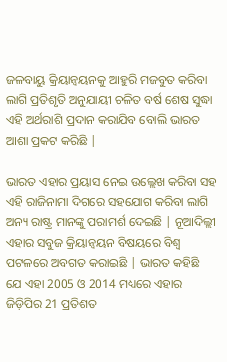ଜଳବାୟୁ କ୍ରିୟାନ୍ବୟନକୁ ଆହୁରି ମଜବୁତ କରିବା ଲାଗି ପ୍ରତିଶୃତି ଅନୁଯାୟୀ ଚଳିତ ବର୍ଷ ଶେଷ ସୁଦ୍ଧା ଏହି ଅର୍ଥରାଶି ପ୍ରଦାନ କରାଯିବ ବୋଲି ଭାରତ ଆଶା ପ୍ରକଟ କରିଛି |

ଭାରତ ଏହାର ପ୍ରୟାସ ନେଇ ଉଲ୍ଲେଖ କରିବା ସହ ଏହି ରାଜିନାମା ଦିଗରେ ସହଯୋଗ କରିବା ଲାଗି ଅନ୍ୟ ରାଷ୍ଟ୍ର ମାନଙ୍କୁ ପରାମର୍ଶ ଦେଇଛି | ନୂଆଦିଲ୍ଲୀ ଏହାର ସବୁଜ କ୍ରିୟାନ୍ବୟନ ବିଷୟରେ ବିଶ୍ଵ ପଟଳରେ ଅବଗତ କରାଇଛି | ଭାରତ କହିଛି ଯେ ଏହା 2005 ଓ 2014 ମଧ୍ୟରେ ଏହାର ଜିଡ଼ିପିର 21 ପ୍ରତିଶତ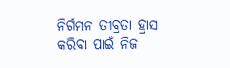ନିର୍ଗମନ ତୀବ୍ରତା ହ୍ରାସ କରିବା ପାଇଁ ନିଜ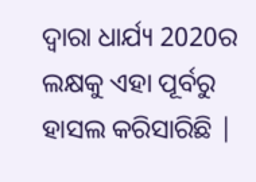ଦ୍ଵାରା ଧାର୍ଯ୍ୟ 2020ର ଲକ୍ଷକୁ ଏହା ପୂର୍ବରୁ ହାସଲ କରିସାରିଛି |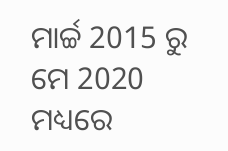ମାର୍ଚ୍ଚ 2015 ରୁ ମେ 2020 ମଧ୍ୟରେ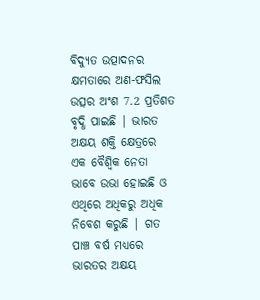ବିଦ୍ୟୁତ ଉତ୍ପାଦନର କ୍ଷମତାରେ ଅଣ-ଫସିଲ ଉତ୍ସର ଅଂଶ 7.2 ପ୍ରତିଶତ ବୃଦ୍ଧି ପାଇଛି | ଭାରତ ଅକ୍ଷୟ ଶକ୍ତି କ୍ଷେତ୍ରରେ ଏକ ବୈଶ୍ଵିକ ନେତା ଭାବେ ଉଭା ହୋଇଛି ଓ ଏଥିରେ ଅଧିକରୁ ଅଧିକ ନିବେଶ କରୁଛି | ଗତ ପାଞ୍ଚ ବର୍ଷ ମଧ୍ୟରେ ଭାରତର ଅକ୍ଷୟ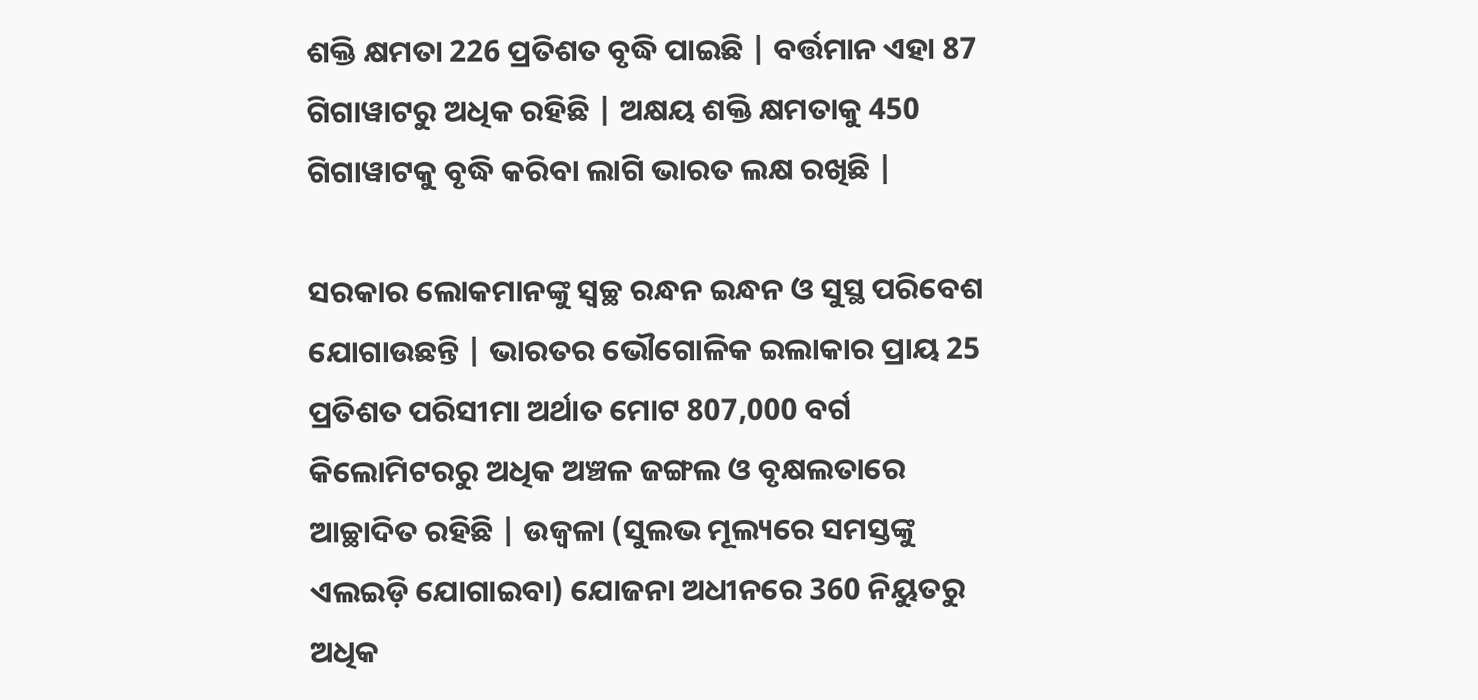ଶକ୍ତି କ୍ଷମତା 226 ପ୍ରତିଶତ ବୃଦ୍ଧି ପାଇଛି | ବର୍ତ୍ତମାନ ଏହା 87 ଗିଗାୱାଟରୁ ଅଧିକ ରହିଛି | ଅକ୍ଷୟ ଶକ୍ତି କ୍ଷମତାକୁ 450 ଗିଗାୱାଟକୁ ବୃଦ୍ଧି କରିବା ଲାଗି ଭାରତ ଲକ୍ଷ ରଖିଛି |

ସରକାର ଲୋକମାନଙ୍କୁ ସ୍ଵଚ୍ଛ ରନ୍ଧନ ଇନ୍ଧନ ଓ ସୁସ୍ଥ ପରିବେଶ ଯୋଗାଉଛନ୍ତି | ଭାରତର ଭୌଗୋଳିକ ଇଲାକାର ପ୍ରାୟ 25 ପ୍ରତିଶତ ପରିସୀମା ଅର୍ଥାତ ମୋଟ 807,000 ବର୍ଗ କିଲୋମିଟରରୁ ଅଧିକ ଅଞ୍ଚଳ ଜଙ୍ଗଲ ଓ ବୃକ୍ଷଲତାରେ ଆଚ୍ଛାଦିତ ରହିଛି | ଉଜ୍ଵଳା (ସୁଲଭ ମୂଲ୍ୟରେ ସମସ୍ତଙ୍କୁ ଏଲଇଡ଼ି ଯୋଗାଇବା) ଯୋଜନା ଅଧୀନରେ 360 ନିୟୁତରୁ ଅଧିକ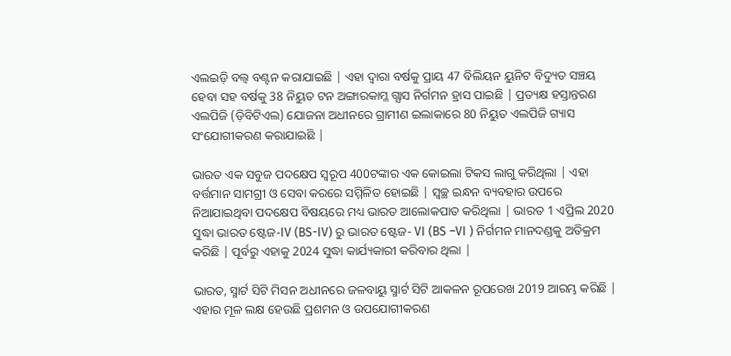ଏଲଇଡ଼ି ବଲ୍ବ ବଣ୍ଟନ କରାଯାଇଛି | ଏହା ଦ୍ଵାରା ବର୍ଷକୁ ପ୍ରାୟ 47 ବିଲିୟନ ୟୁନିଟ ବିଦ୍ୟୁତ ସଞ୍ଚୟ ହେବା ସହ ବର୍ଷକୁ 38 ନିୟୁତ ଟନ ଅଙ୍ଗାରକାମ୍ଳ ଗ୍ଯାସ ନିର୍ଗମନ ହ୍ରାସ ପାଇଛି | ପ୍ରତ୍ୟକ୍ଷ ହସ୍ତାନ୍ତରଣ ଏଲପିଜି (ଡ଼ିବିଟିଏଲ) ଯୋଜନା ଅଧୀନରେ ଗ୍ରାମୀଣ ଇଲାକାରେ 80 ନିୟୁତ ଏଲପିଜି ଗ୍ୟାସ ସଂଯୋଗୀକରଣ କରାଯାଇଛି |

ଭାରତ ଏକ ସବୁଜ ପଦକ୍ଷେପ ସ୍ୱରୂପ 400ଟଙ୍କାର ଏକ କୋଇଲା ଟିକସ ଲାଗୁ କରିଥିଲା | ଏହା ବର୍ତ୍ତମାନ ସାମଗ୍ରୀ ଓ ସେବା କରରେ ସମ୍ମିଳିତ ହୋଇଛି | ସ୍ବଚ୍ଛ ଇନ୍ଧନ ବ୍ୟବହାର ଉପରେ ନିଆଯାଇଥିବା ପଦକ୍ଷେପ ବିଷୟରେ ମଧ୍ୟ ଭାରତ ଆଲୋକପାତ କରିଥିଲା | ଭାରତ 1 ଏପ୍ରିଲ 2020 ସୁଦ୍ଧା ଭାରତ ଷ୍ଟେଜ-IV (BS-IV) ରୁ ଭାରତ ଷ୍ଟେଜ- VI (BS –VI ) ନିର୍ଗମନ ମାନଦଣ୍ଡକୁ ଅତିକ୍ରମ କରିଛି | ପୂର୍ବରୁ ଏହାକୁ 2024 ସୁଦ୍ଧା କାର୍ଯ୍ୟକାରୀ କରିବାର ଥିଲା |

ଭାରତ, ସ୍ମାର୍ଟ ସିଟି ମିସନ ଅଧୀନରେ ଜଳବାୟୁ ସ୍ମାର୍ଟ ସିଟି ଆକଳନ ରୂପରେଖ 2019 ଆରମ୍ଭ କରିଛି | ଏହାର ମୂଳ ଲକ୍ଷ ହେଉଛି ପ୍ରଶମନ ଓ ଉପଯୋଗୀକରଣ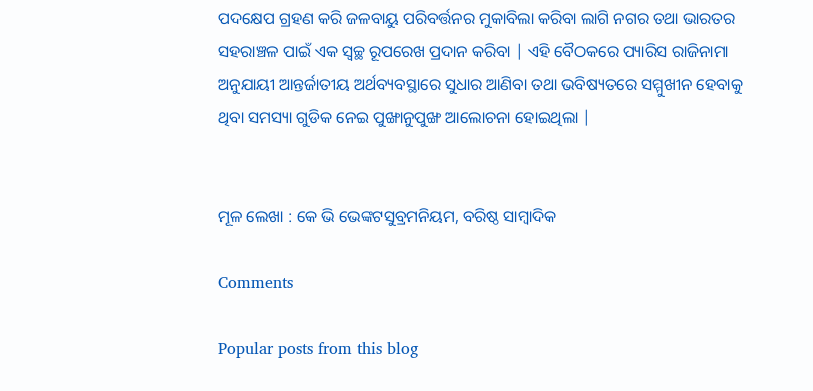ପଦକ୍ଷେପ ଗ୍ରହଣ କରି ଜଳବାୟୁ ପରିବର୍ତ୍ତନର ମୁକାବିଲା କରିବା ଲାଗି ନଗର ତଥା ଭାରତର ସହରାଞ୍ଚଳ ପାଇଁ ଏକ ସ୍ଵଚ୍ଛ ରୂପରେଖ ପ୍ରଦାନ କରିବା | ଏହି ବୈଠକରେ ପ୍ୟାରିସ ରାଜିନାମା ଅନୁଯାୟୀ ଆନ୍ତର୍ଜାତୀୟ ଅର୍ଥବ୍ୟବସ୍ଥାରେ ସୁଧାର ଆଣିବା ତଥା ଭବିଷ୍ୟତରେ ସମ୍ମୁଖୀନ ହେବାକୁ ଥିବା ସମସ୍ୟା ଗୁଡିକ ନେଇ ପୁଙ୍ଖାନୁପୁଙ୍ଖ ଆଲୋଚନା ହୋଇଥିଲା |


ମୂଳ ଲେଖା : କେ ଭି ଭେଙ୍କଟସୁବ୍ରମନିୟମ, ବରିଷ୍ଠ ସାମ୍ବାଦିକ

Comments

Popular posts from this blog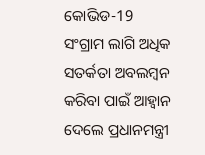କୋଭିଡ-19 ସଂଗ୍ରାମ ଲାଗି ଅଧିକ ସତର୍କତା ଅବଲମ୍ବନ କରିବା ପାଇଁ ଆହ୍ଵାନ ଦେଲେ ପ୍ରଧାନମନ୍ତ୍ରୀ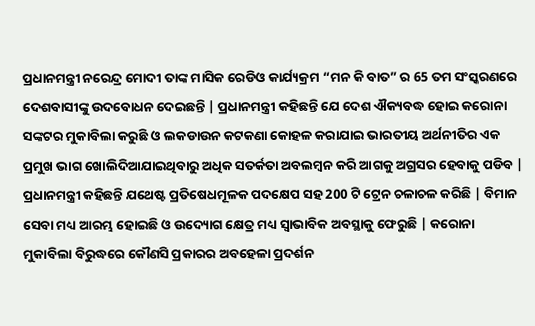ପ୍ରଧାନମନ୍ତ୍ରୀ ନରେନ୍ଦ୍ର ମୋଦୀ ତାଙ୍କ ମାସିକ ରେଡିଓ କାର୍ଯ୍ୟକ୍ରମ “ମନ କି ବାତ” ର 65 ତମ ସଂସ୍କରଣରେ ଦେଶବାସୀଙ୍କୁ ଉଦବୋଧନ ଦେଇଛନ୍ତି | ପ୍ରଧାନମନ୍ତ୍ରୀ କହିଛନ୍ତି ଯେ ଦେଶ ଐକ୍ୟବଦ୍ଧ ହୋଇ କରୋନା ସଙ୍କଟର ମୁକାବିଲା କରୁଛି ଓ ଲକଡାଉନ କଟକଣା କୋହଳ କରାଯାଇ ଭାରତୀୟ ଅର୍ଥନୀତିର ଏକ ପ୍ରମୁଖ ଭାଗ ଖୋଲିଦିଆଯାଇଥିବାରୁ ଅଧିକ ସତର୍କତା ଅବଲମ୍ବନ କରି ଆଗକୁ ଅଗ୍ରସର ହେବାକୁ ପଡିବ | ପ୍ରଧାନମନ୍ତ୍ରୀ କହିଛନ୍ତି ଯଥେଷ୍ଟ ପ୍ରତିଷେଧମୂଳକ ପଦକ୍ଷେପ ସହ 200 ଟି ଟ୍ରେନ ଚଳାଚଳ କରିଛି | ବିମାନ ସେବା ମଧ୍ୟ ଆରମ୍ଭ ହୋଇଛି ଓ ଉଦ୍ୟୋଗ କ୍ଷେତ୍ର ମଧ୍ୟ ସ୍ଵାଭାବିକ ଅବସ୍ଥାକୁ ଫେରୁଛି | କରୋନା ମୁକାବିଲା ବିରୁଦ୍ଧରେ କୌଣସି ପ୍ରକାରର ଅବହେଳା ପ୍ରଦର୍ଶନ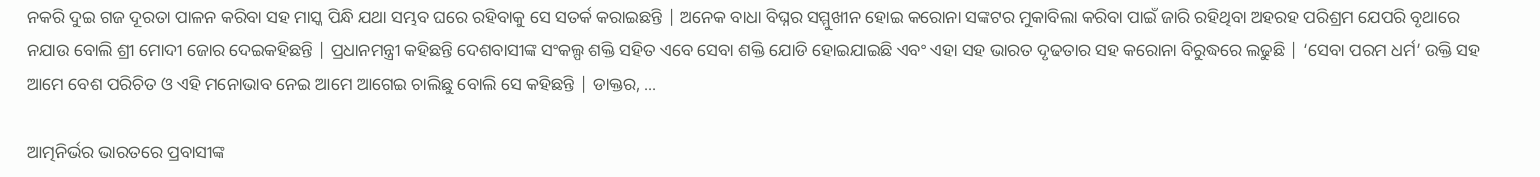ନକରି ଦୁଇ ଗଜ ଦୂରତା ପାଳନ କରିବା ସହ ମାସ୍କ ପିନ୍ଧି ଯଥା ସମ୍ଭବ ଘରେ ରହିବାକୁ ସେ ସତର୍କ କରାଇଛନ୍ତି | ଅନେକ ବାଧା ବିଘ୍ନର ସମ୍ମୁଖୀନ ହୋଇ କରୋନା ସଙ୍କଟର ମୁକାବିଲା କରିବା ପାଇଁ ଜାରି ରହିଥିବା ଅହରହ ପରିଶ୍ରମ ଯେପରି ବୃଥାରେ ନଯାଉ ବୋଲି ଶ୍ରୀ ମୋଦୀ ଜୋର ଦେଇକହିଛନ୍ତି | ପ୍ରଧାନମନ୍ତ୍ରୀ କହିଛନ୍ତି ଦେଶବାସୀଙ୍କ ସଂକଲ୍ପ ଶକ୍ତି ସହିତ ଏବେ ସେବା ଶକ୍ତି ଯୋଡି ହୋଇଯାଇଛି ଏବଂ ଏହା ସହ ଭାରତ ଦୃଢତାର ସହ କରୋନା ବିରୁଦ୍ଧରେ ଲଢୁଛି | ‘ସେବା ପରମ ଧର୍ମ’ ଉକ୍ତି ସହ ଆମେ ବେଶ ପରିଚିତ ଓ ଏହି ମନୋଭାବ ନେଇ ଆମେ ଆଗେଇ ଚାଲିଛୁ ବୋଲି ସେ କହିଛନ୍ତି | ଡାକ୍ତର, ...

ଆତ୍ମନିର୍ଭର ଭାରତରେ ପ୍ରବାସୀଙ୍କ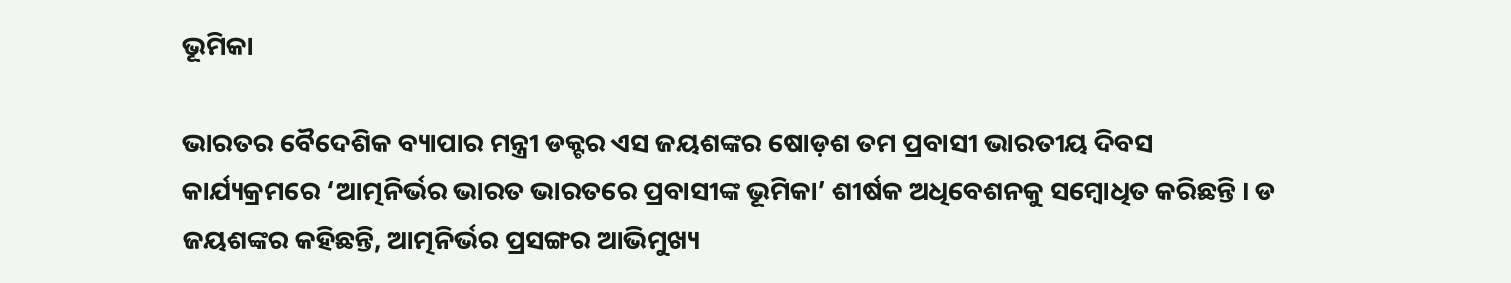ଭୂମିକା

ଭାରତର ବୈଦେଶିକ ବ୍ୟାପାର ମନ୍ତ୍ରୀ ଡକ୍ଟର ଏସ ଜୟଶଙ୍କର ଷୋଡ଼ଶ ତମ ପ୍ରବାସୀ ଭାରତୀୟ ଦିବସ କାର୍ଯ୍ୟକ୍ରମରେ ‘ଆତ୍ମନିର୍ଭର ଭାରତ ଭାରତରେ ପ୍ରବାସୀଙ୍କ ଭୂମିକା’ ଶୀର୍ଷକ ଅଧିବେଶନକୁ ସମ୍ବୋଧିତ କରିଛନ୍ତି । ଡ ଜୟଶଙ୍କର କହିଛନ୍ତି, ଆତ୍ମନିର୍ଭର ପ୍ରସଙ୍ଗର ଆଭିମୁଖ୍ୟ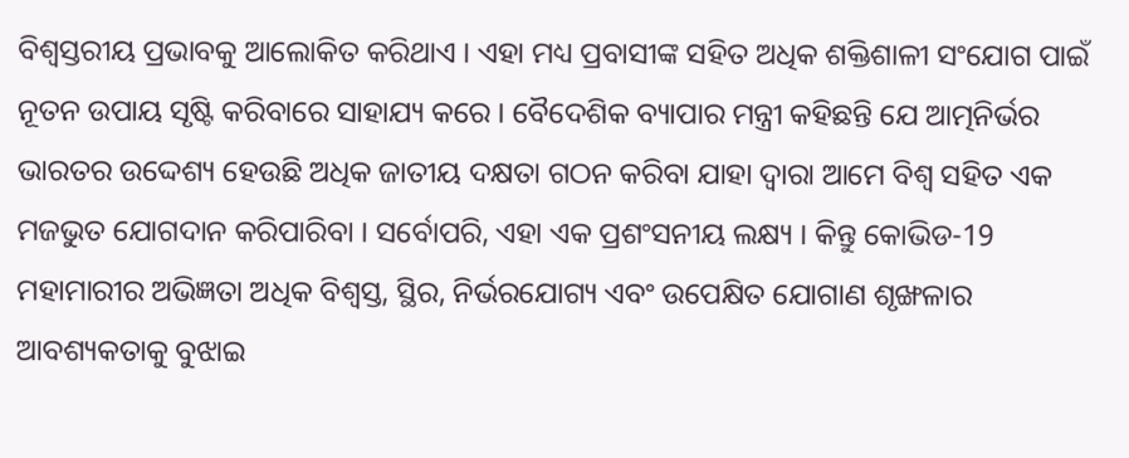ବିଶ୍ୱସ୍ତରୀୟ ପ୍ରଭାବକୁ ଆଲୋକିତ କରିଥାଏ । ଏହା ମଧ୍ୟ ପ୍ରବାସୀଙ୍କ ସହିତ ଅଧିକ ଶକ୍ତିଶାଳୀ ସଂଯୋଗ ପାଇଁ ନୂତନ ଉପାୟ ସୃଷ୍ଟି କରିବାରେ ସାହାଯ୍ୟ କରେ । ବୈଦେଶିକ ବ୍ୟାପାର ମନ୍ତ୍ରୀ କହିଛନ୍ତି ଯେ ଆତ୍ମନିର୍ଭର ଭାରତର ଉଦ୍ଦେଶ୍ୟ ହେଉଛି ଅଧିକ ଜାତୀୟ ଦକ୍ଷତା ଗଠନ କରିବା ଯାହା ଦ୍ବାରା ଆମେ ବିଶ୍ୱ ସହିତ ଏକ ମଜଭୁତ ଯୋଗଦାନ କରିପାରିବା । ସର୍ବୋପରି, ଏହା ଏକ ପ୍ରଶଂସନୀୟ ଲକ୍ଷ୍ୟ । କିନ୍ତୁ କୋଭିଡ-19 ମହାମାରୀର ଅଭିଜ୍ଞତା ଅଧିକ ବିଶ୍ୱସ୍ତ, ସ୍ଥିର, ନିର୍ଭରଯୋଗ୍ୟ ଏବଂ ଉପେକ୍ଷିତ ଯୋଗାଣ ଶୃଙ୍ଖଳାର ଆବଶ୍ୟକତାକୁ ବୁଝାଇ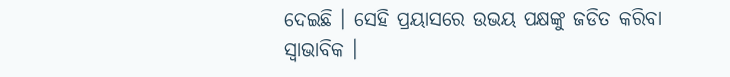ଦେଇଛି । ସେହି ପ୍ରୟାସରେ ଉଭୟ ପକ୍ଷଙ୍କୁ ଜଡିତ କରିବା ସ୍ୱାଭାବିକ ।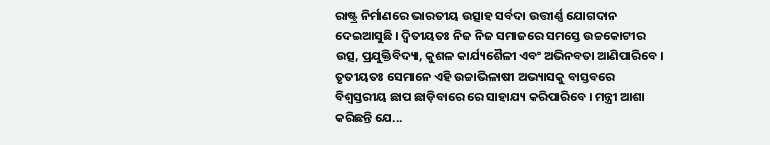ରାଷ୍ଟ୍ର ନିର୍ମାଣରେ ଭାରତୀୟ ଉତ୍ସାହ ସର୍ବଦା ଉତ୍ତୀର୍ଣ୍ଣ ଯୋଗଦାନ ଦେଇଆସୁଛି । ଦ୍ୱିତୀୟତଃ ନିଜ ନିଜ ସମାଜରେ ସମସ୍ତେ ଉଚ୍ଚକୋଟୀର ଉତ୍ସ, ପ୍ରଯୁକ୍ତିବିଦ୍ୟା, କୁଶଳ କାର୍ଯ୍ୟଶୈଳୀ ଏବଂ ଅଭିନବତା ଆଣିପାରିବେ । ତୃତୀୟତଃ ସେମାନେ ଏହି ଉଚ୍ଚାଭିଳାଷୀ ଅଭ୍ୟାସକୁ ବାସ୍ତବରେ ବିଶ୍ୱସ୍ତରୀୟ ଛାପ ଛାଡ଼ିବାରେ ରେ ସାହାଯ୍ୟ କରିପାରିବେ । ମନ୍ତ୍ରୀ ଆଶା କରିଛନ୍ତି ଯେ...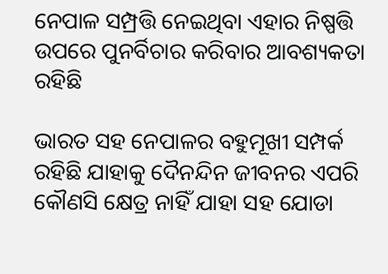ନେପାଳ ସମ୍ପ୍ରତ୍ତି ନେଇଥିବା ଏହାର ନିଷ୍ପତ୍ତି ଉପରେ ପୁନର୍ବିଚାର କରିବାର ଆବଶ୍ୟକତା ରହିଛି

ଭାରତ ସହ ନେପାଳର ବହୁମୂଖୀ ସମ୍ପର୍କ ରହିଛି ଯାହାକୁ ଦୈନନ୍ଦିନ ଜୀବନର ଏପରି କୌଣସି କ୍ଷେତ୍ର ନାହିଁ ଯାହା ସହ ଯୋଡା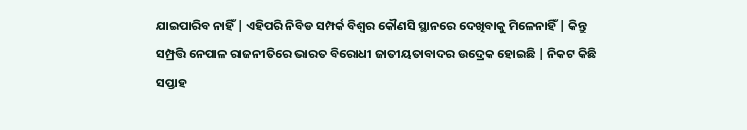ଯାଇପାରିବ ନାହିଁ | ଏହିପରି ନିବିଡ ସମ୍ପର୍କ ବିଶ୍ଵର କୌଣସି ସ୍ଥାନରେ ଦେଖିବାକୁ ମିଳେନାହିଁ | କିନ୍ତୁ ସମ୍ପ୍ରତ୍ତି ନେପାଳ ରାଜନୀତିରେ ଭାରତ ବିରୋଧୀ ଜାତୀୟତାବାଦର ଉଦ୍ରେକ ହୋଇଛି | ନିକଟ କିଛି ସପ୍ତାହ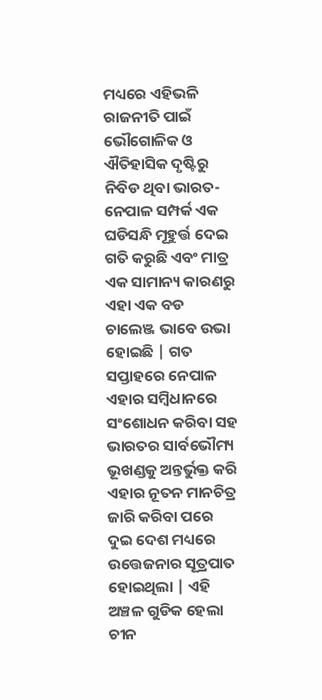ମଧ୍ୟରେ ଏହିଭଳି ରାଜନୀତି ପାଇଁ ଭୌଗୋଳିକ ଓ ଐତିହାସିକ ଦୃଷ୍ଟିରୁ ନିବିଡ ଥିବା ଭାରତ-ନେପାଳ ସମ୍ପର୍କ ଏକ ଘଡିସନ୍ଧି ମୂହୁର୍ତ୍ତ ଦେଇ ଗତି କରୁଛି ଏବଂ ମାତ୍ର ଏକ ସାମାନ୍ୟ କାରଣରୁ ଏହା ଏକ ବଡ ଚାଲେଞ୍ଜ ଭାବେ ଉଭା ହୋଇଛି | ଗତ ସପ୍ତାହରେ ନେପାଳ ଏହାର ସମ୍ବିଧାନରେ ସଂଶୋଧନ କରିବା ସହ ଭାରତର ସାର୍ବଭୌମ୍ୟ ଭୂଖଣ୍ଡକୁ ଅନ୍ତର୍ଭୁକ୍ତ କରି ଏହାର ନୂତନ ମାନଚିତ୍ର ଜାରି କରିବା ପରେ ଦୁଇ ଦେଶ ମଧ୍ୟରେ ଉତ୍ତେଜନାର ସୂତ୍ରପାତ ହୋଇଥିଲା | ଏହି ଅଞ୍ଚଳ ଗୁଡିକ ହେଲା ଚୀନ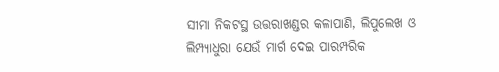ସୀମା ନିକଟସ୍ଥ ଉତ୍ତରାଖଣ୍ଡର କଳାପାଣି, ଲିପୁଲେଖ ଓ ଲିମ୍ପ୍ୟାଧୁରା ଯେଉଁ ମାର୍ଗ ଦେଇ ପାରମ୍ପରିକ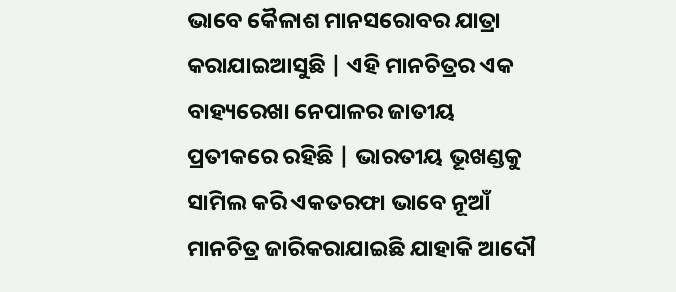ଭାବେ କୈଳାଶ ମାନସରୋବର ଯାତ୍ରା କରାଯାଇଆସୁଛି | ଏହି ମାନଚିତ୍ରର ଏକ ବାହ୍ୟରେଖା ନେପାଳର ଜାତୀୟ ପ୍ରତୀକରେ ରହିଛି | ଭାରତୀୟ ଭୂଖଣ୍ଡକୁ ସାମିଲ କରି ଏକତରଫା ଭାବେ ନୂଆଁ ମାନଚିତ୍ର ଜାରିକରାଯାଇଛି ଯାହାକି ଆଦୌ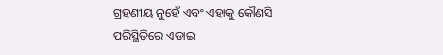ଗ୍ରହଣୀୟ ନୁହେଁ ଏବଂ ଏହାକୁ କୌଣସି ପରିସ୍ଥିତିରେ ଏଡାଇ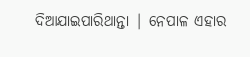ଦିଆଯାଇପାରିଥାନ୍ତା | ନେପାଳ ଏହାର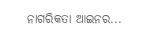ନାଗରିକତା ଆଇନର...